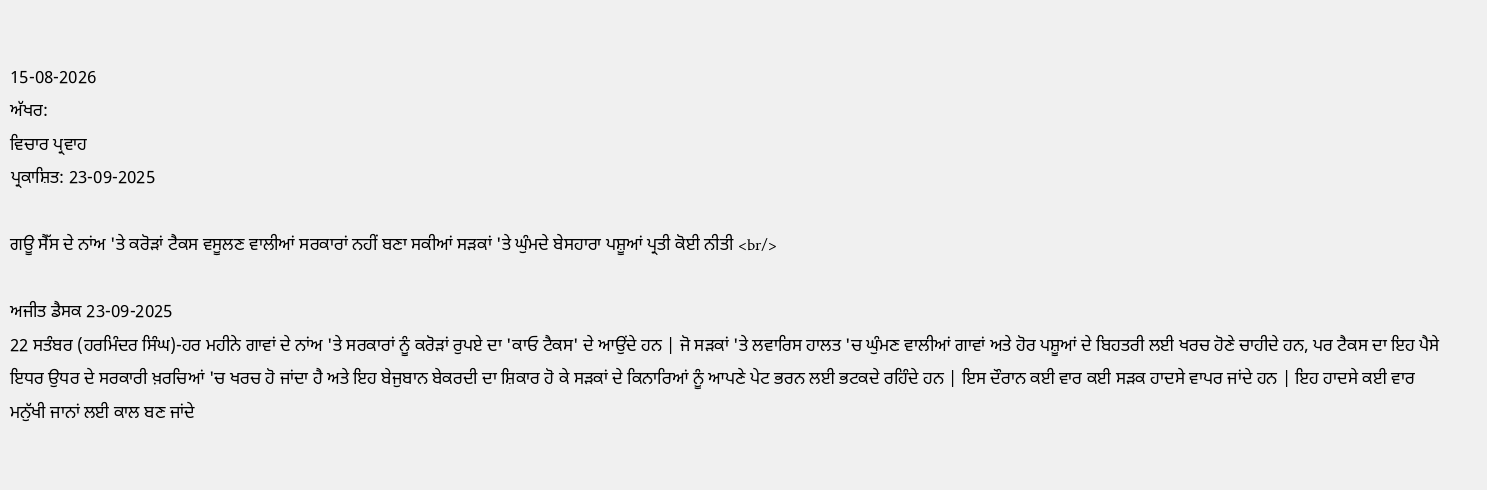15-08-2026
ਅੱਖਰ:
ਵਿਚਾਰ ਪ੍ਰਵਾਹ
ਪ੍ਰਕਾਸ਼ਿਤ: 23-09-2025

ਗਊ ਸੈੱਸ ਦੇ ਨਾਂਅ 'ਤੇ ਕਰੋੜਾਂ ਟੈਕਸ ਵਸੂਲਣ ਵਾਲੀਆਂ ਸਰਕਾਰਾਂ ਨਹੀਂ ਬਣਾ ਸਕੀਆਂ ਸੜਕਾਂ 'ਤੇ ਘੁੰਮਦੇ ਬੇਸਹਾਰਾ ਪਸ਼ੂਆਂ ਪ੍ਰਤੀ ਕੋਈ ਨੀਤੀ <br/>

ਅਜੀਤ ਡੈਸਕ 23-09-2025
22 ਸਤੰਬਰ (ਹਰਮਿੰਦਰ ਸਿੰਘ)-ਹਰ ਮਹੀਨੇ ਗਾਵਾਂ ਦੇ ਨਾਂਅ 'ਤੇ ਸਰਕਾਰਾਂ ਨੂੰ ਕਰੋੜਾਂ ਰੁਪਏ ਦਾ 'ਕਾਓ ਟੈਕਸ' ਦੇ ਆਉਂਦੇ ਹਨ | ਜੋ ਸੜਕਾਂ 'ਤੇ ਲਵਾਰਿਸ ਹਾਲਤ 'ਚ ਘੁੰਮਣ ਵਾਲੀਆਂ ਗਾਵਾਂ ਅਤੇ ਹੋਰ ਪਸ਼ੂਆਂ ਦੇ ਬਿਹਤਰੀ ਲਈ ਖਰਚ ਹੋਣੇ ਚਾਹੀਦੇ ਹਨ, ਪਰ ਟੈਕਸ ਦਾ ਇਹ ਪੈਸੇ ਇਧਰ ਉਧਰ ਦੇ ਸਰਕਾਰੀ ਖ਼ਰਚਿਆਂ 'ਚ ਖਰਚ ਹੋ ਜਾਂਦਾ ਹੈ ਅਤੇ ਇਹ ਬੇਜੁਬਾਨ ਬੇਕਰਦੀ ਦਾ ਸ਼ਿਕਾਰ ਹੋ ਕੇ ਸੜਕਾਂ ਦੇ ਕਿਨਾਰਿਆਂ ਨੂੰ ਆਪਣੇ ਪੇਟ ਭਰਨ ਲਈ ਭਟਕਦੇ ਰਹਿੰਦੇ ਹਨ | ਇਸ ਦੌਰਾਨ ਕਈ ਵਾਰ ਕਈ ਸੜਕ ਹਾਦਸੇ ਵਾਪਰ ਜਾਂਦੇ ਹਨ | ਇਹ ਹਾਦਸੇ ਕਈ ਵਾਰ ਮਨੁੱਖੀ ਜਾਨਾਂ ਲਈ ਕਾਲ ਬਣ ਜਾਂਦੇ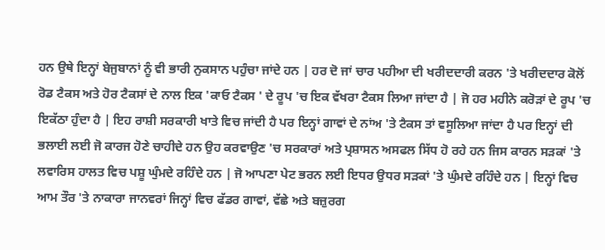ਹਨ ਉਥੇ ਇਨ੍ਹਾਂ ਬੇਜੁਬਾਨਾਂ ਨੂੰ ਵੀ ਭਾਰੀ ਨੁਕਸਾਨ ਪਹੁੰਚਾ ਜਾਂਦੇ ਹਨ | ਹਰ ਦੋ ਜਾਂ ਚਾਰ ਪਹੀਆ ਦੀ ਖਰੀਦਦਾਰੀ ਕਰਨ 'ਤੇ ਖਰੀਦਦਾਰ ਕੋਲੋਂ ਰੋਡ ਟੈਕਸ ਅਤੇ ਹੋਰ ਟੈਕਸਾਂ ਦੇ ਨਾਲ ਇਕ 'ਕਾਓ ਟੈਕਸ ' ਦੇ ਰੂਪ 'ਚ ਇਕ ਵੱਖਰਾ ਟੈਕਸ ਲਿਆ ਜਾਂਦਾ ਹੈ | ਜੋ ਹਰ ਮਹੀਨੇ ਕਰੋੜਾਂ ਦੇ ਰੂਪ 'ਚ ਇਕੱਠਾ ਹੁੰਦਾ ਹੈ | ਇਹ ਰਾਸ਼ੀ ਸਰਕਾਰੀ ਖਾਤੇ ਵਿਚ ਜਾਂਦੀ ਹੈ ਪਰ ਇਨ੍ਹਾਂ ਗਾਵਾਂ ਦੇ ਨਾਂਅ 'ਤੇ ਟੈਕਸ ਤਾਂ ਵਸੂਲਿਆ ਜਾਂਦਾ ਹੈ ਪਰ ਇਨ੍ਹਾਂ ਦੀ ਭਲਾਈ ਲਈ ਜੋ ਕਾਰਜ ਹੋਣੇ ਚਾਹੀਦੇ ਹਨ ਉਹ ਕਰਵਾਉਣ 'ਚ ਸਰਕਾਰਾਂ ਅਤੇ ਪ੍ਰਸ਼ਾਸਨ ਅਸਫਲ ਸਿੱਧ ਹੋ ਰਹੇ ਹਨ ਜਿਸ ਕਾਰਨ ਸੜਕਾਂ 'ਤੇ ਲਵਾਰਿਸ ਹਾਲਤ ਵਿਚ ਪਸ਼ੂ ਘੁੰਮਦੇ ਰਹਿੰਦੇ ਹਨ | ਜੋ ਆਪਣਾ ਪੇਟ ਭਰਨ ਲਈ ਇਧਰ ਉਧਰ ਸੜਕਾਂ 'ਤੇ ਘੁੰਮਦੇ ਰਹਿੰਦੇ ਹਨ | ਇਨ੍ਹਾਂ ਵਿਚ ਆਮ ਤੌਰ 'ਤੇ ਨਾਕਾਰਾ ਜਾਨਵਰਾਂ ਜਿਨ੍ਹਾਂ ਵਿਚ ਫੱਡਰ ਗਾਵਾਂ, ਵੱਛੇ ਅਤੇ ਬਜ਼ੁਰਗ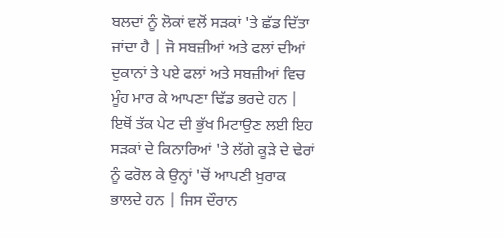ਬਲਦਾਂ ਨੂੰ ਲੋਕਾਂ ਵਲੋਂ ਸੜਕਾਂ 'ਤੇ ਛੱਡ ਦਿੱਤਾ ਜਾਂਦਾ ਹੈ | ਜੋ ਸਬਜ਼ੀਆਂ ਅਤੇ ਫਲਾਂ ਦੀਆਂ ਦੁਕਾਨਾਂ ਤੇ ਪਏ ਫਲਾਂ ਅਤੇ ਸਬਜ਼ੀਆਂ ਵਿਚ ਮੂੰਹ ਮਾਰ ਕੇ ਆਪਣਾ ਢਿੱਡ ਭਰਦੇ ਹਨ | ਇਥੋਂ ਤੱਕ ਪੇਟ ਦੀ ਭੁੱਖ ਮਿਟਾਉਣ ਲਈ ਇਹ ਸੜਕਾਂ ਦੇ ਕਿਨਾਰਿਆਂ 'ਤੇ ਲੱਗੇ ਕੂੜੇ ਦੇ ਢੇਰਾਂ ਨੂੰ ਫਰੋਲ ਕੇ ਉਨ੍ਹਾਂ 'ਚੋਂ ਆਪਣੀ ਖ਼ੁਰਾਕ ਭਾਲਦੇ ਹਨ | ਜਿਸ ਦੌਰਾਨ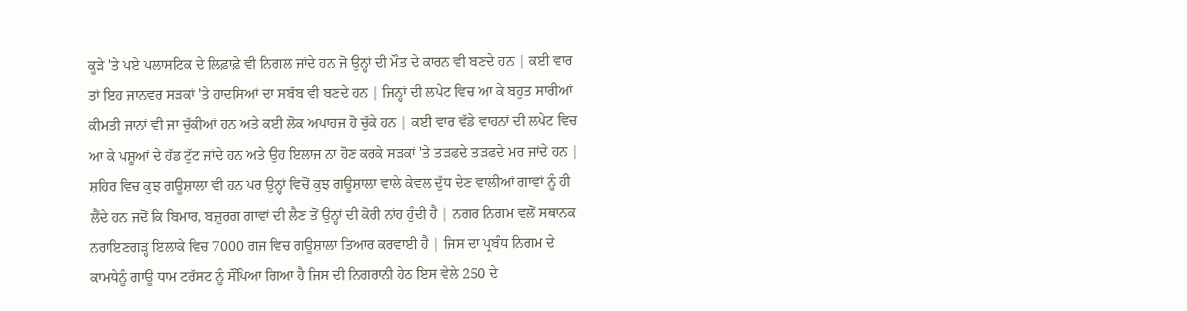ਕੂੜੇ 'ਤੇ ਪਏ ਪਲਾਸਟਿਕ ਦੇ ਲਿਫ਼ਾਫ਼ੇ ਵੀ ਨਿਗਲ ਜਾਂਦੇ ਹਨ ਜੋ ਉਨ੍ਹਾਂ ਦੀ ਮੌਤ ਦੇ ਕਾਰਨ ਵੀ ਬਣਦੇ ਹਨ | ਕਈ ਵਾਰ ਤਾਂ ਇਹ ਜਾਨਵਰ ਸੜਕਾਂ 'ਤੇ ਹਾਦਸਿਆਂ ਦਾ ਸਬੱਬ ਵੀ ਬਣਦੇ ਹਨ | ਜਿਨ੍ਹਾਂ ਦੀ ਲਪੇਟ ਵਿਚ ਆ ਕੇ ਬਹੁਤ ਸਾਰੀਆਂ ਕੀਮਤੀ ਜਾਨਾਂ ਵੀ ਜਾ ਚੁੱਕੀਆਂ ਹਨ ਅਤੇ ਕਈ ਲੋਕ ਅਪਾਹਜ ਹੋ ਚੁੱਕੇ ਹਨ | ਕਈ ਵਾਰ ਵੱਡੇ ਵਾਹਨਾਂ ਦੀ ਲਪੇਟ ਵਿਚ ਆ ਕੇ ਪਸ਼ੂਆਂ ਦੇ ਹੱਡ ਟੁੱਟ ਜਾਂਦੇ ਹਨ ਅਤੇ ਉਹ ਇਲਾਜ ਨਾ ਹੋਣ ਕਰਕੇ ਸੜਕਾਂ 'ਤੇ ਤੜਫਦੇ ਤੜਫਦੇ ਮਰ ਜਾਂਦੇ ਹਨ | ਸ਼ਹਿਰ ਵਿਚ ਕੁਝ ਗਊਸ਼ਾਲਾ ਵੀ ਹਨ ਪਰ ਉਨ੍ਹਾਂ ਵਿਚੋਂ ਕੁਝ ਗਊਸ਼ਾਲਾ ਵਾਲੇ ਕੇਵਲ ਦੁੱਧ ਦੇਣ ਵਾਲੀਆਂ ਗਾਵਾਂ ਨੂੰ ਹੀ ਲੈਂਦੇ ਹਨ ਜਦੋਂ ਕਿ ਬਿਮਾਰ, ਬਜ਼ੁਰਗ ਗਾਵਾਂ ਦੀ ਲੈਣ ਤੋਂ ਉਨ੍ਹਾਂ ਦੀ ਕੋਰੀ ਨਾਂਹ ਹੁੰਦੀ ਹੈ | ਨਗਰ ਨਿਗਮ ਵਲੋਂ ਸਥਾਨਕ ਨਰਾਇਣਗੜ੍ਹ ਇਲਾਕੇ ਵਿਚ 7000 ਗਜ ਵਿਚ ਗਊਸ਼ਾਲਾ ਤਿਆਰ ਕਰਵਾਈ ਹੈ | ਜਿਸ ਦਾ ਪ੍ਰਬੰਧ ਨਿਗਮ ਦੇ ਕਾਮਧੇਨੂੰ ਗਾਊ ਧਾਮ ਟਰੱਸਟ ਨੂੰ ਸੌਂਪਿਆ ਗਿਆ ਹੈ ਜਿਸ ਦੀ ਨਿਗਰਾਨੀ ਹੇਠ ਇਸ ਵੇਲੇ 250 ਦੇ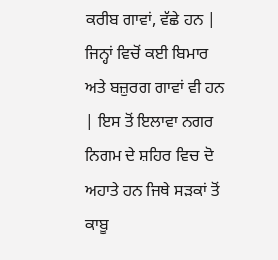ਕਰੀਬ ਗਾਵਾਂ, ਵੱਛੇ ਹਨ | ਜਿਨ੍ਹਾਂ ਵਿਚੋਂ ਕਈ ਬਿਮਾਰ ਅਤੇ ਬਜ਼ੁਰਗ ਗਾਵਾਂ ਵੀ ਹਨ | ਇਸ ਤੋਂ ਇਲਾਵਾ ਨਗਰ ਨਿਗਮ ਦੇ ਸ਼ਹਿਰ ਵਿਚ ਦੋ ਅਹਾਤੇ ਹਨ ਜਿਥੇ ਸੜਕਾਂ ਤੋਂ ਕਾਬੂ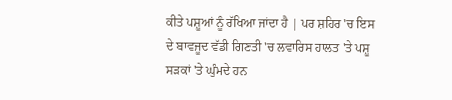ਕੀਤੇ ਪਸ਼ੂਆਂ ਨੂੰ ਰੱਖਿਆ ਜਾਂਦਾ ਹੈ | ਪਰ ਸ਼ਹਿਰ 'ਚ ਇਸ ਦੇ ਬਾਵਜੂਦ ਵੱਡੀ ਗਿਣਤੀ 'ਚ ਲਵਾਰਿਸ ਹਾਲਤ 'ਤੇ ਪਸ਼ੂ ਸੜਕਾਂ 'ਤੇ ਘੁੰਮਦੇ ਹਨ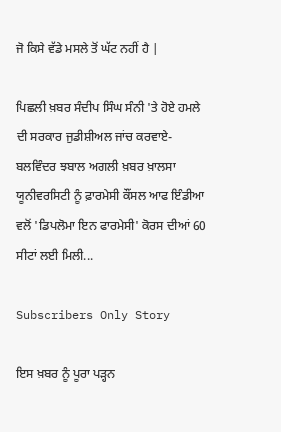ਜੋ ਕਿਸੇ ਵੱਡੇ ਮਸਲੇ ਤੋਂ ਘੱਟ ਨਹੀਂ ਹੈ |

ਪਿਛਲੀ ਖ਼ਬਰ ਸੰਦੀਪ ਸਿੰਘ ਸੰਨੀ 'ਤੇ ਹੋਏ ਹਮਲੇ ਦੀ ਸਰਕਾਰ ਜੁਡੀਸ਼ੀਅਲ ਜਾਂਚ ਕਰਵਾਏ-ਬਲਵਿੰਦਰ ਝਬਾਲ ਅਗਲੀ ਖ਼ਬਰ ਖ਼ਾਲਸਾ ਯੂਨੀਵਰਸਿਟੀ ਨੂੰ ਫ਼ਾਰਮੇਸੀ ਕੌਂਸਲ ਆਫ ਇੰਡੀਆ ਵਲੋਂ 'ਡਿਪਲੋਮਾ ਇਨ ਫਾਰਮੇਸੀ' ਕੋਰਸ ਦੀਆਂ 60 ਸੀਟਾਂ ਲਈ ਮਿਲੀ...

Subscribers Only Story

ਇਸ ਖ਼ਬਰ ਨੂੰ ਪੂਰਾ ਪੜ੍ਹਨ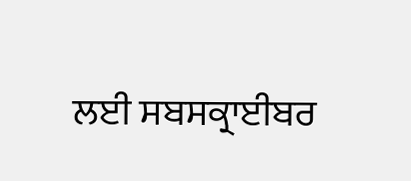ਲਈ ਸਬਸਕ੍ਰਾਈਬਰ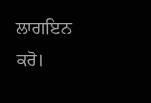ਲਾਗਇਨ ਕਰੋ।